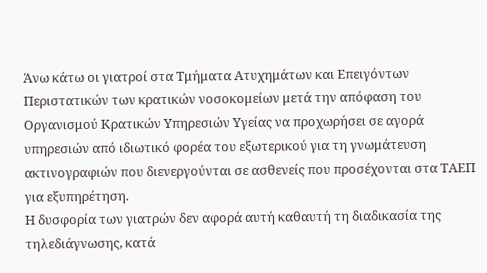Άνω κάτω οι γιατροί στα Τμήματα Ατυχημάτων και Επειγόντων Περιστατικών των κρατικών νοσοκομείων μετά την απόφαση του Οργανισμού Κρατικών Υπηρεσιών Υγείας να προχωρήσει σε αγορά υπηρεσιών από ιδιωτικό φορέα του εξωτερικού για τη γνωμάτευση ακτινογραφιών που διενεργούνται σε ασθενείς που προσέχονται στα ΤΑΕΠ για εξυπηρέτηση.
Η δυσφορία των γιατρών δεν αφορά αυτή καθαυτή τη διαδικασία της τηλεδιάγνωσης, κατά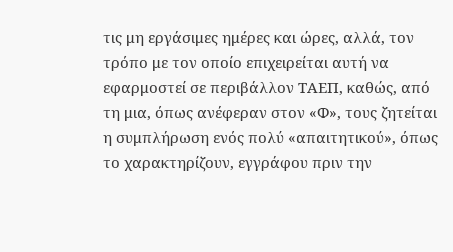τις μη εργάσιμες ημέρες και ώρες, αλλά, τον τρόπο με τον οποίο επιχειρείται αυτή να εφαρμοστεί σε περιβάλλον ΤΑΕΠ, καθώς, από τη μια, όπως ανέφεραν στον «Φ», τους ζητείται η συμπλήρωση ενός πολύ «απαιτητικού», όπως το χαρακτηρίζουν, εγγράφου πριν την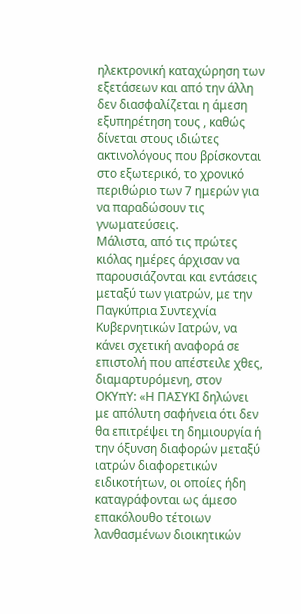ηλεκτρονική καταχώρηση των εξετάσεων και από την άλλη δεν διασφαλίζεται η άμεση εξυπηρέτηση τους , καθώς δίνεται στους ιδιώτες ακτινολόγους που βρίσκονται στο εξωτερικό, το χρονικό περιθώριο των 7 ημερών για να παραδώσουν τις γνωματεύσεις.
Μάλιστα, από τις πρώτες κιόλας ημέρες άρχισαν να παρουσιάζονται και εντάσεις μεταξύ των γιατρών, με την Παγκύπρια Συντεχνία Κυβερνητικών Ιατρών, να κάνει σχετική αναφορά σε επιστολή που απέστειλε χθες, διαμαρτυρόμενη, στον ΟΚΥπΥ: «Η ΠΑΣΥΚΙ δηλώνει με απόλυτη σαφήνεια ότι δεν θα επιτρέψει τη δημιουργία ή την όξυνση διαφορών μεταξύ ιατρών διαφορετικών ειδικοτήτων, οι οποίες ήδη καταγράφονται ως άμεσο επακόλουθο τέτοιων λανθασμένων διοικητικών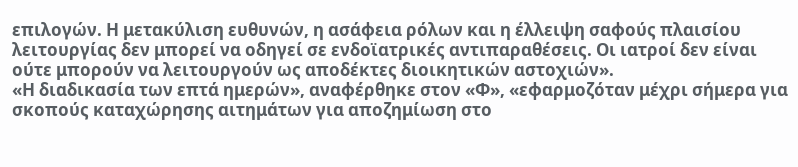επιλογών. Η μετακύλιση ευθυνών, η ασάφεια ρόλων και η έλλειψη σαφούς πλαισίου λειτουργίας δεν μπορεί να οδηγεί σε ενδοϊατρικές αντιπαραθέσεις. Οι ιατροί δεν είναι ούτε μπορούν να λειτουργούν ως αποδέκτες διοικητικών αστοχιών».
«Η διαδικασία των επτά ημερών», αναφέρθηκε στον «Φ», «εφαρμοζόταν μέχρι σήμερα για σκοπούς καταχώρησης αιτημάτων για αποζημίωση στο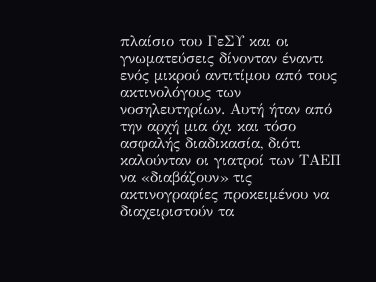πλαίσιο του ΓεΣΥ και οι γνωματεύσεις δίνονταν έναντι ενός μικρού αντιτίμου από τους ακτινολόγους των νοσηλευτηρίων. Αυτή ήταν από την αρχή μια όχι και τόσο ασφαλής διαδικασία, διότι καλούνταν οι γιατροί των ΤΑΕΠ να «διαβάζουν» τις ακτινογραφίες προκειμένου να διαχειριστούν τα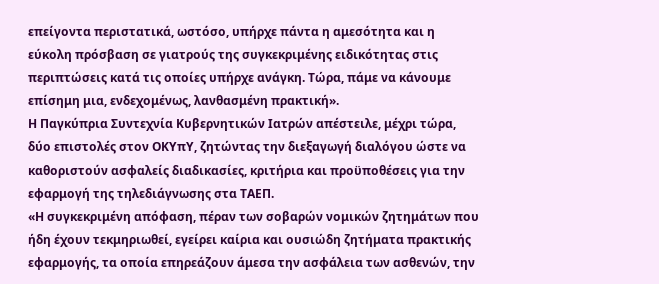επείγοντα περιστατικά, ωστόσο, υπήρχε πάντα η αμεσότητα και η εύκολη πρόσβαση σε γιατρούς της συγκεκριμένης ειδικότητας στις περιπτώσεις κατά τις οποίες υπήρχε ανάγκη. Τώρα, πάμε να κάνουμε επίσημη μια, ενδεχομένως, λανθασμένη πρακτική».
Η Παγκύπρια Συντεχνία Κυβερνητικών Ιατρών απέστειλε, μέχρι τώρα, δύο επιστολές στον ΟΚΥπΥ, ζητώντας την διεξαγωγή διαλόγου ώστε να καθοριστούν ασφαλείς διαδικασίες, κριτήρια και προϋποθέσεις για την εφαρμογή της τηλεδιάγνωσης στα ΤΑΕΠ.
«Η συγκεκριμένη απόφαση, πέραν των σοβαρών νομικών ζητημάτων που ήδη έχουν τεκμηριωθεί, εγείρει καίρια και ουσιώδη ζητήματα πρακτικής εφαρμογής, τα οποία επηρεάζουν άμεσα την ασφάλεια των ασθενών, την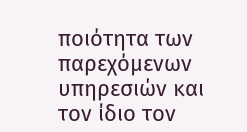ποιότητα των παρεχόμενων υπηρεσιών και τον ίδιο τον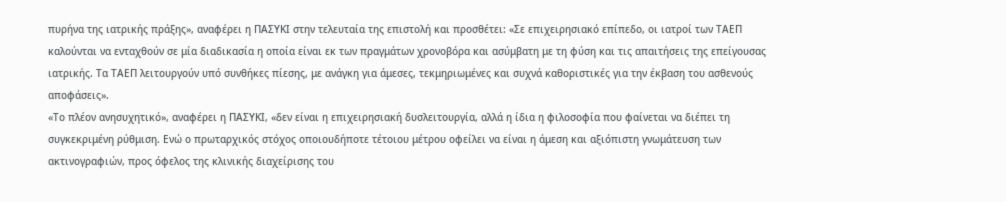πυρήνα της ιατρικής πράξης», αναφέρει η ΠΑΣΥΚΙ στην τελευταία της επιστολή και προσθέτει: «Σε επιχειρησιακό επίπεδο, οι ιατροί των ΤΑΕΠ καλούνται να ενταχθούν σε μία διαδικασία η οποία είναι εκ των πραγμάτων χρονοβόρα και ασύμβατη με τη φύση και τις απαιτήσεις της επείγουσας ιατρικής. Τα ΤΑΕΠ λειτουργούν υπό συνθήκες πίεσης, με ανάγκη για άμεσες, τεκμηριωμένες και συχνά καθοριστικές για την έκβαση του ασθενούς αποφάσεις».
«Το πλέον ανησυχητικό», αναφέρει η ΠΑΣΥΚΙ, «δεν είναι η επιχειρησιακή δυσλειτουργία, αλλά η ίδια η φιλοσοφία που φαίνεται να διέπει τη συγκεκριμένη ρύθμιση. Ενώ ο πρωταρχικός στόχος οποιουδήποτε τέτοιου μέτρου οφείλει να είναι η άμεση και αξιόπιστη γνωμάτευση των ακτινογραφιών, προς όφελος της κλινικής διαχείρισης του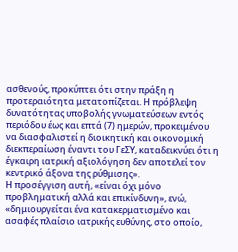ασθενούς, προκύπτει ότι στην πράξη η προτεραιότητα μετατοπίζεται. Η πρόβλεψη δυνατότητας υποβολής γνωματεύσεων εντός περιόδου έως και επτά (7) ημερών, προκειμένου να διασφαλιστεί η διοικητική και οικονομική διεκπεραίωση έναντι του ΓεΣΥ, καταδεικνύει ότι η έγκαιρη ιατρική αξιολόγηση δεν αποτελεί τον κεντρικό άξονα της ρύθμισης».
Η προσέγγιση αυτή, «είναι όχι μόνο προβληματική αλλά και επικίνδυνη», ενώ, «δημιουργείται ένα κατακερματισμένο και ασαφές πλαίσιο ιατρικής ευθύνης, στο οποίο,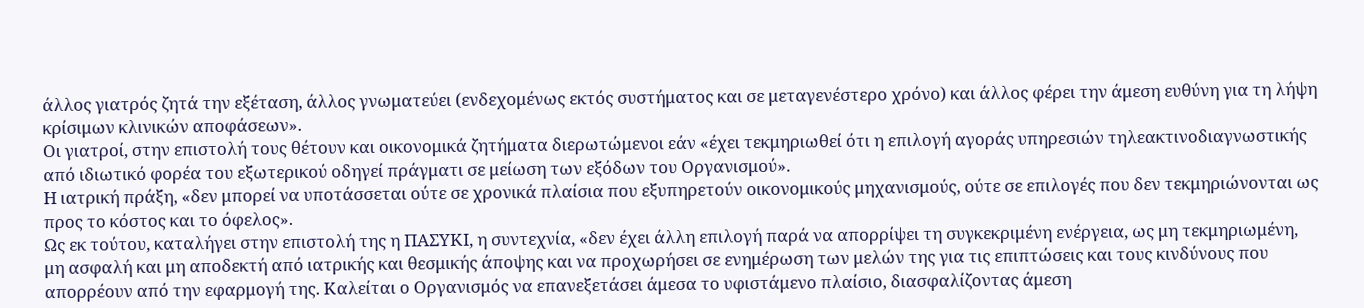άλλος γιατρός ζητά την εξέταση, άλλος γνωματεύει (ενδεχομένως εκτός συστήματος και σε μεταγενέστερο χρόνο) και άλλος φέρει την άμεση ευθύνη για τη λήψη κρίσιμων κλινικών αποφάσεων».
Οι γιατροί, στην επιστολή τους θέτουν και οικονομικά ζητήματα διερωτώμενοι εάν «έχει τεκμηριωθεί ότι η επιλογή αγοράς υπηρεσιών τηλεακτινοδιαγνωστικής από ιδιωτικό φορέα του εξωτερικού οδηγεί πράγματι σε μείωση των εξόδων του Οργανισμού».
Η ιατρική πράξη, «δεν μπορεί να υποτάσσεται ούτε σε χρονικά πλαίσια που εξυπηρετούν οικονομικούς μηχανισμούς, ούτε σε επιλογές που δεν τεκμηριώνονται ως προς το κόστος και το όφελος».
Ως εκ τούτου, καταλήγει στην επιστολή της η ΠΑΣΥΚΙ, η συντεχνία, «δεν έχει άλλη επιλογή παρά να απορρίψει τη συγκεκριμένη ενέργεια, ως μη τεκμηριωμένη, μη ασφαλή και μη αποδεκτή από ιατρικής και θεσμικής άποψης και να προχωρήσει σε ενημέρωση των μελών της για τις επιπτώσεις και τους κινδύνους που απορρέουν από την εφαρμογή της. Καλείται ο Οργανισμός να επανεξετάσει άμεσα το υφιστάμενο πλαίσιο, διασφαλίζοντας άμεση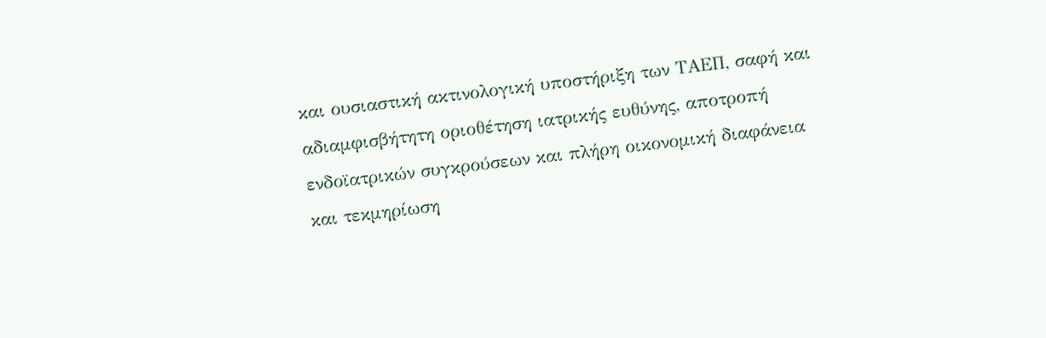και ουσιαστική ακτινολογική υποστήριξη των ΤΑΕΠ, σαφή και αδιαμφισβήτητη οριοθέτηση ιατρικής ευθύνης, αποτροπή ενδοϊατρικών συγκρούσεων και πλήρη οικονομική διαφάνεια και τεκμηρίωση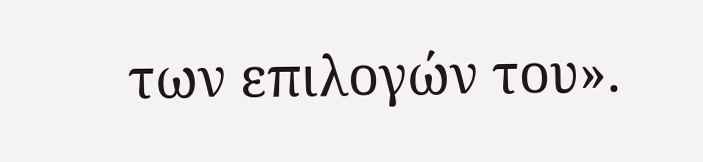των επιλογών του».